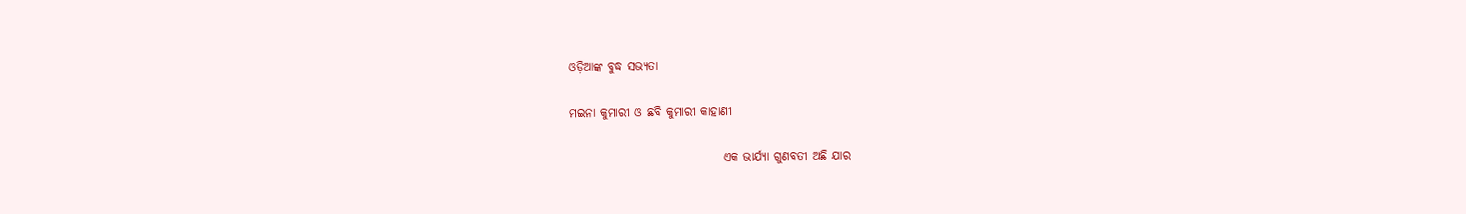ଓଡ଼ିଆଙ୍କ ବୁଦ୍ଧ ସଭ୍ୟତା

ମଇନା କୁମାରୀ ଓ ଛବି କୁମାରୀ କାହାଣୀ

                                ଏକ ଭାର୍ଯ୍ୟା ଗୁଣବତୀ ଅଛି ଯାର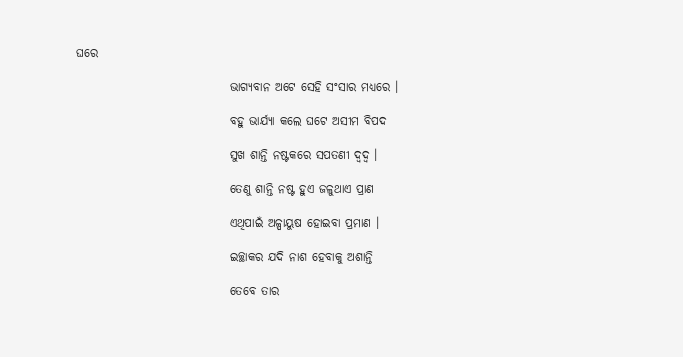ଘରେ

                                ଭାଗ୍ୟବାନ ଅଟେ ସେହି ସଂସାର ମଧ୍ୟରେ ।

                                ବହୁ ଭାର୍ଯ୍ୟା କଲେ ଘଟେ ଅସୀମ ବିପଦ

                                ସୁଖ ଶାନ୍ତି ନଷ୍ଟକରେ ସପତଣୀ ଦ୍ୱଦ୍ୱ ।

                                ତେଣୁ ଶାନ୍ତି ନଷ୍ଟ ହୁଏ ଜଳୁଥାଏ ପ୍ରାଣ

                                ଏଥିପାଇଁ ଅଳ୍ପାୟୁଷ ହୋଇବା ପ୍ରମାଣ ।

                                ଇଚ୍ଛାକର ଯଦି ନାଶ ହେବାକୁ ଅଶାନ୍ତି

                                ତେବେ ତାର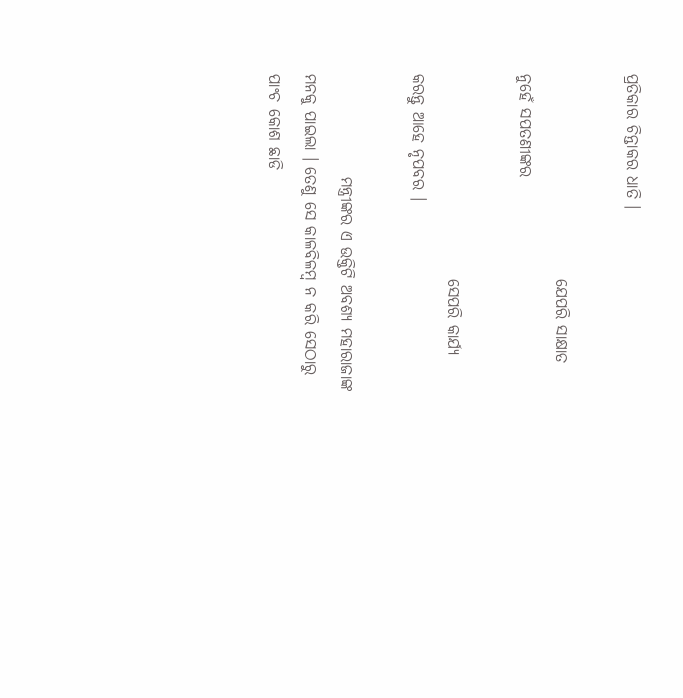ପ୍ରତିକାର ଚିନ୍ତାକର ଧାତି ।

                                ଯେପରି ସାକ୍ଷାତ ନୁହେଁ ସପତଣୀଙ୍କର

                                ସେପରି କାର୍ଯ୍ୟ କରନ୍ତୁ ଆହେ ନୃପବର ।

                ମନ୍ତ୍ରୀଙ୍କର ଏ ଉକ୍ତିଟି ଅବଶ୍ୟ ମହାରାଜାଙ୍କ ମନକୁ ପାଇଲା । ତେଣୁ ସେ କାଳବିଳମ୍ବ ନ କରି ସେଠାରୁ ପାଂଚ କୋଶ ଛାଡି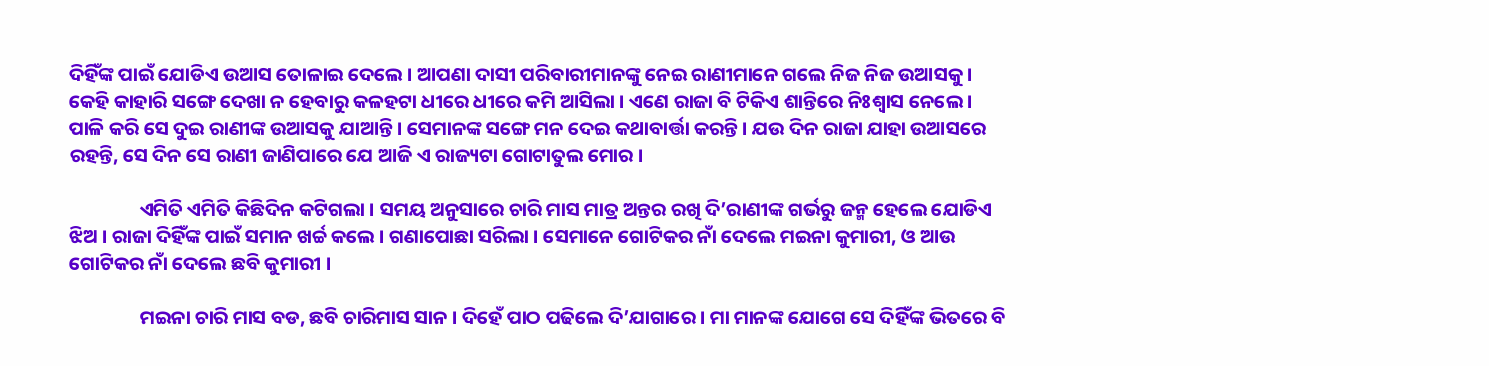ଦିହିଁଙ୍କ ପାଇଁ ଯୋଡିଏ ଉଆସ ତୋଳାଇ ଦେଲେ । ଆପଣା ଦାସୀ ପରିବାରୀମାନଙ୍କୁ ନେଇ ରାଣୀମାନେ ଗଲେ ନିଜ ନିଜ ଉଆସକୁ । କେହି କାହାରି ସଙ୍ଗେ ଦେଖା ନ ହେବାରୁ କଳହଟା ଧୀରେ ଧୀରେ କମି ଆସିଲା । ଏଣେ ରାଜା ବି ଟିକିଏ ଶାନ୍ତିରେ ନିଃଶ୍ୱାସ ନେଲେ । ପାଳି କରି ସେ ଦୁଇ ରାଣୀଙ୍କ ଉଆସକୁ ଯାଆନ୍ତି । ସେମାନଙ୍କ ସଙ୍ଗେ ମନ ଦେଇ କଥାବାର୍ତ୍ତା କରନ୍ତି । ଯଉ ଦିନ ରାଜା ଯାହା ଉଆସରେ ରହନ୍ତି, ସେ ଦିନ ସେ ରାଣୀ ଜାଣିପାରେ ଯେ ଆଜି ଏ ରାଜ୍ୟଟା ଗୋଟାତୁଲ ମୋର ।

                ଏମିତି ଏମିତି କିଛିଦିନ କଟିଗଲା । ସମୟ ଅନୁସାରେ ଚାରି ମାସ ମାତ୍ର ଅନ୍ତର ରଖି ଦି’ରାଣୀଙ୍କ ଗର୍ଭରୁ ଜନ୍ମ ହେଲେ ଯୋଡିଏ ଝିଅ । ରାଜା ଦିହିଁଙ୍କ ପାଇଁ ସମାନ ଖର୍ଚ୍ଚ କଲେ । ଗଣାପୋଛା ସରିଲା । ସେମାନେ ଗୋଟିକର ନାଁ ଦେଲେ ମଇନା କୁମାରୀ, ଓ ଆଉ ଗୋଟିକର ନାଁ ଦେଲେ ଛବି କୁମାରୀ ।

                ମଇନା ଚାରି ମାସ ବଡ, ଛବି ଚାରିମାସ ସାନ । ଦିହେଁ ପାଠ ପଢିଲେ ଦି’ଯାଗାରେ । ମା ମାନଙ୍କ ଯୋଗେ ସେ ଦିହିଁଙ୍କ ଭିତରେ ବି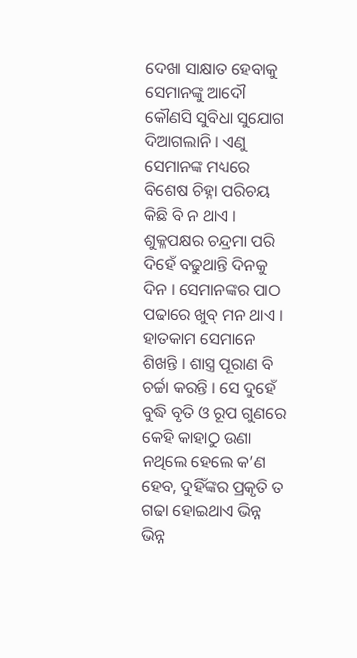ଦେଖା ସାକ୍ଷାତ ହେବାକୁ ସେମାନଙ୍କୁ ଆଦୌ କୌଣସି ସୁବିଧା ସୁଯୋଗ ଦିଆଗଲାନି । ଏଣୁ ସେମାନଙ୍କ ମଧ୍ୟରେ ବିଶେଷ ଚିହ୍ନା ପରିଚୟ କିଛି ବି ନ ଥାଏ । ଶୁକ୍ଳପକ୍ଷର ଚନ୍ଦ୍ରମା ପରି ଦିହେଁ ବଢୁଥାନ୍ତି ଦିନକୁ ଦିନ । ସେମାନଙ୍କର ପାଠ ପଢାରେ ଖୁବ୍ ମନ ଥାଏ । ହାତକାମ ସେମାନେ ଶିଖନ୍ତି । ଶାସ୍ତ୍ର ପୂରାଣ ବି ଚର୍ଚ୍ଚା କରନ୍ତି । ସେ ଦୁହେଁ ବୁଦ୍ଧି ବୃତି ଓ ରୂପ ଗୁଣରେ କେହି କାହାଠୁ ଉଣା ନଥିଲେ ହେଲେ କ’ଣ ହେବ, ଦୁହିଁଙ୍କର ପ୍ରକୃତି ତ ଗଢା ହୋଇଥାଏ ଭିନ୍ନ ଭିନ୍ନ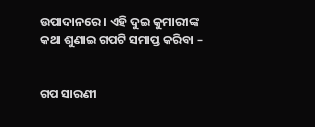ଉପାଦାନରେ । ଏହି ଦୁଇ କୁମାରୀଙ୍କ କଥା ଶୁଣାଇ ଗପଟି ସମାପ୍ତ କରିବା –


ଗପ ସାରଣୀ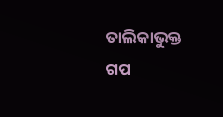ତାଲିକାଭୁକ୍ତ ଗପ